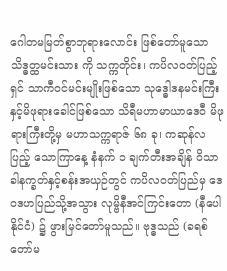ဂေါတမမြတ်စွာဘုရားလောင်း ဖြစ်တော်မူသော သိဒ္ဓတ္ထမင်းသား ကို သက္ကတိုင်း၊ ကပိလဝတ်ပြည့်ရှင် သာကီဝင်မင်းမျိုးဖြစ်သော သုဒ္ဓေါဒနမင်းကြီးနှင့်မိဖုရားခေါင်ဖြစ်သော သိရီမဟာမာယာဒေဝီ မိဖုရားကြီးတို့မှ မဟာသက္ကရာဇ် ၆၈ ခု၊ ကဆုန်လပြည့် သောကြာနေ့ နံနက် ၁ ချက်တီးအချိန် ဝိသာခါနက္ခတ်နှင့်စန်းအယှဉ်တွင် ကပိလဝတ်ပြည်မှ ဒေဝဒဟပြည်သို့အသွား လုမ္ဗိနီအင်ကြင်းတော (နီပေါနိုင်ငံ) ၌ ဖွားမြင်တော်မူသည်။ ဗုဒ္ဓသည် (ခရစ်တော်မ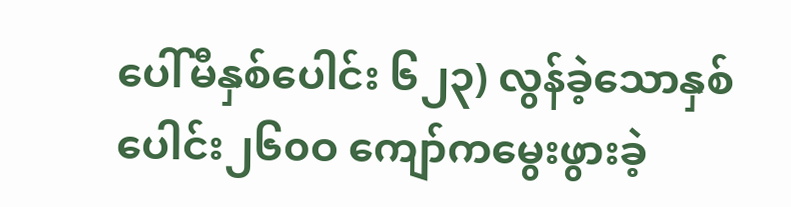ပေါ်မီနှစ်ပေါင်း ၆၂၃) လွန်ခဲ့သောနှစ်ပေါင်း၂၆၀ဝ ကျော်ကမွေးဖွားခဲ့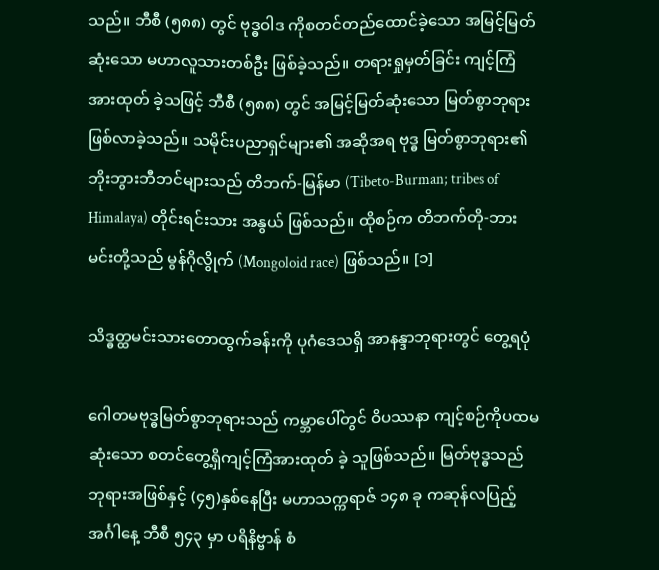သည်။ ဘီစီ (၅၈၈) တွင် ဗုဒ္ဓဝါဒ ကိုစတင်တည်ထောင်ခဲ့သော အမြင့်မြတ်ဆုံးသော မဟာလူသားတစ်ဦး ဖြစ်ခဲ့သည်။ တရားရှုမှတ်ခြင်း ကျင့်ကြံအားထုတ် ခဲ့သဖြင့် ဘီစီ (၅၈၈) တွင် အမြင့်မြတ်ဆုံးသော မြတ်စွာဘုရား ဖြစ်လာခဲ့သည်။ သမိုင်းပညာရှင်များ၏ အဆိုအရ ဗုဒ္ဓ မြတ်စွာဘုရား၏ ဘိုးဘွားဘီဘင်များသည် တိဘက်-မြန်မာ (Tibeto-Burman; tribes of Himalaya) တိုင်းရင်းသား အနွယ် ဖြစ်သည်။ ထိုစဉ်က တိဘက်တို-ဘားမင်းတို့သည် မွန်ဂိုလွိုက် (Mongoloid race) ဖြစ်သည်။ [၁]

သိဒ္ဓတ္ထမင်းသားတောထွက်ခန်းကို ပုဂံဒေသရှိ အာနန္ဒာဘုရားတွင် တွေ့ရပုံ

ဂေါတမဗုဒ္ဓမြတ်စွာဘုရားသည် ကမ္ဘာပေါ်တွင် ဝိပဿနာ ကျင့်စဉ်ကိုပထမဆုံးသော စတင်တွေ့ရှိကျင့်ကြံအားထုတ် ခဲ့ သူဖြစ်သည်။ မြတ်ဗုဒ္ဓသည် ဘုရားအဖြစ်နှင့် (၄၅)နှစ်နေပြီး မဟာသက္ကရာဇ် ၁၄၈ ခု ကဆုန်လပြည့် အင်္ဂါနေ့ ဘီစီ ၅၄၃ မှာ ပရိနိဗ္ဗာန် စံ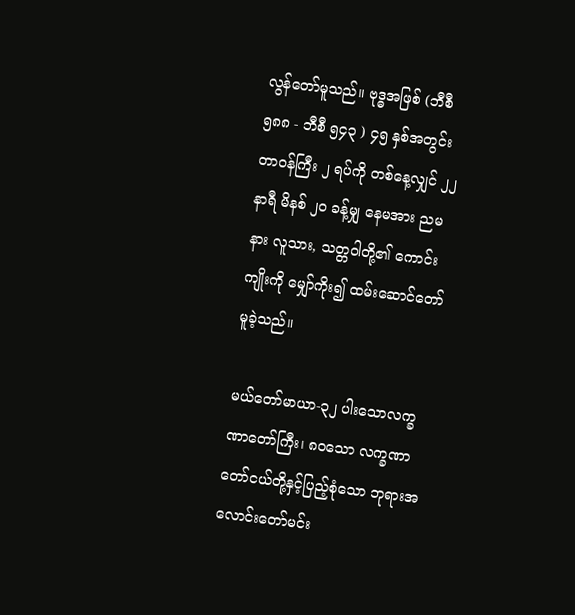လွန်တော်မူသည်။ ဗုဒ္ဓအဖြစ် (ဘီစီ ၅၈၈ - ဘီစီ ၅၄၃ ) ၄၅ နှစ်အတွင်း တာဝန်ကြီး ၂ ရပ်ကို တစ်နေ့လျှင် ၂၂ နာရီ မိနစ် ၂၀ ခန့်မျှ နေမအား ညမနား လူသား, သတ္တဝါတို့၏ ကောင်းကျိုးကို မျှော်ကိုး၍ ထမ်းဆောင်တော်မူခဲ့သည်။

မယ်တော်မာယာ-၃၂ ပါးသောလက္ခဏာတော်ကြီး၊ ၈ဝသော လက္ခဏာတော်ငယ်တို့နှင့်ပြည့်စုံသော ဘုရားအလောင်းတော်မင်း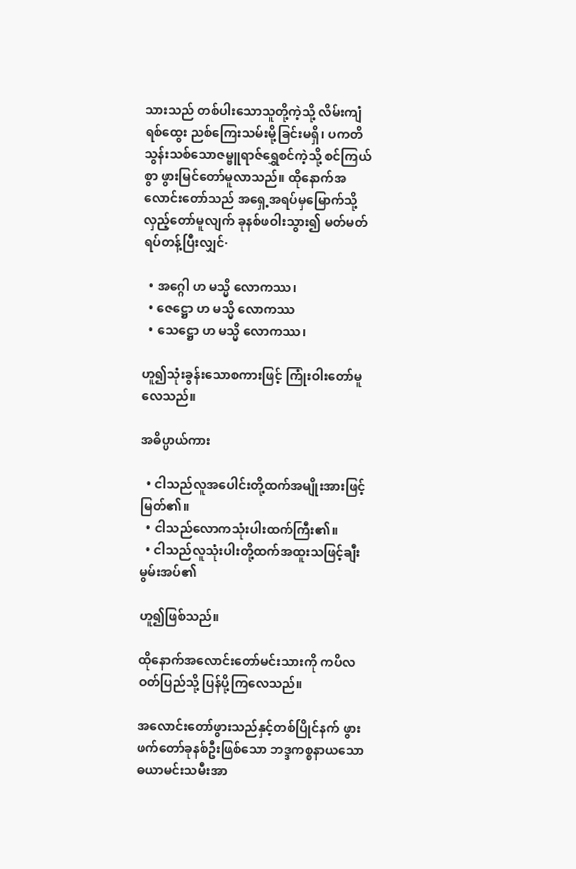သားသည် တစ်ပါးသောသူတို့ကဲ့သို့ လိမ်းကျံရစ်ထွေး ညစ်ကြေးသမ်းမို့ခြင်းမရှိ၊ ပကတိသွန်းသစ်သောဇမ္ဗူရာဇ်ရွှေစင်ကဲ့သို့ စင်ကြယ်စွာ ဖွားမြင်တော်မူလာသည်။ ထိုနောက်အလောင်းတော်သည် အရှေ့အရပ်မှမြောက်သို့လှည့်တော်မူလျက် ခုနစ်ဖဝါးသွား၍ မတ်မတ်ရပ်တန့်ပြီးလျှင်·

  • အဂ္ဂေါ ဟ မသ္မိ လောကဿ၊
  • ဇေဋ္ဌော ဟ မသ္မိ လောကဿ
  • သေဋ္ဌော ဟ မသ္မိ လောကဿ၊

ဟူ၍သုံးခွန်းသောစကားဖြင့် ကြုံးဝါးတော်မူလေသည်။

အဓိပ္ပာယ်ကား

  • ငါသည်လူအပေါင်းတို့ထက်အမျိုးအားဖြင့် မြတ်၏။
  • ငါသည်လောကသုံးပါးထက်ကြီး၏။
  • ငါသည်လူသုံးပါးတို့ထက်အထူးသဖြင့်ချီးမွမ်းအပ်၏

ဟူ၍ဖြစ်သည်။

ထိုနောက်အလောင်းတော်မင်းသားကို ကပိလဝတ်ပြည်သို့ ပြန်ပို့ကြလေသည်။

အလောင်းတော်ဖွားသည်နှင့်တစ်ပြိုင်နက် ဖွားဖက်တော်ခုနစ်ဦးဖြစ်သော ဘဒ္ဒကစ္စနာယသောဓယာမင်းသမီးအာ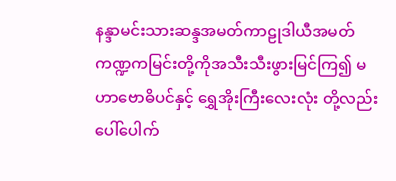နန္ဒာမင်းသားဆန္ဒအမတ်ကာဠုဒါယီအမတ်ကဏ္ဍကမြင်းတို့ကိုအသီးသီးဖွားမြင်ကြ၍ မဟာဗောဓိပင်နှင့် ရွှေအိုးကြီးလေးလုံး တို့လည်းပေါ်ပေါက်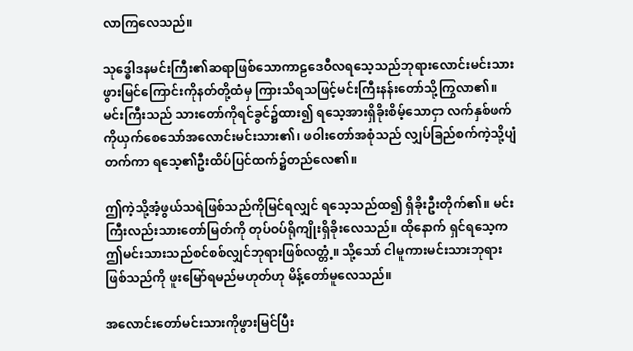လာကြလေသည်။

သုဒ္ဓေါဒနမင်းကြီး၏ဆရာဖြစ်သောကာဠဒေဝီလရသေ့သည်ဘုရားလောင်းမင်းသားဖွားမြင်ကြောင်းကိုနတ်တို့ထံမှ ကြားသိရသဖြင့်မင်းကြီးနန်းတော်သို့ကြွလာ၏။ မင်းကြီးသည် သားတော်ကိုရင်ခွင်၌ထား၍ ရသေ့အားရှိခိုးစိမ့်သောငှာ လက်နှစ်ဖက်ကိုယှက်စေသော်အလောင်းမင်းသား၏၊ ဖဝါးတော်အစုံသည် လျှပ်ခြည်စက်ကဲ့သို့ပျံတက်ကာ ရသေ့၏ဦးထိပ်ပြင်ထက်၌တည်လေ၏။

ဤကဲ့သို့အံ့ဖွယ်သရဲဖြစ်သည်ကိုမြင်ရလျှင် ရသေ့သည်ထ၍ ရှိခိုးဦးတိုက်၏။ မင်းကြီးလည်းသားတော်မြတ်ကို တုပ်ဝပ်ရိုကျိုးရှိခိုးလေသည်။ ထိုနောက် ရှင်ရသေ့က ဤမင်းသားသည်စင်စစ်လျှင်ဘုရားဖြစ်လတ္တံ့။ သို့သော် ငါမူကားမင်းသားဘုရားဖြစ်သည်ကို ဖူးမြော်ရမည်မဟုတ်ဟု မိန့်တော်မူလေသည်။

အလောင်းတော်မင်းသားကိုဖွားမြင်ပြီး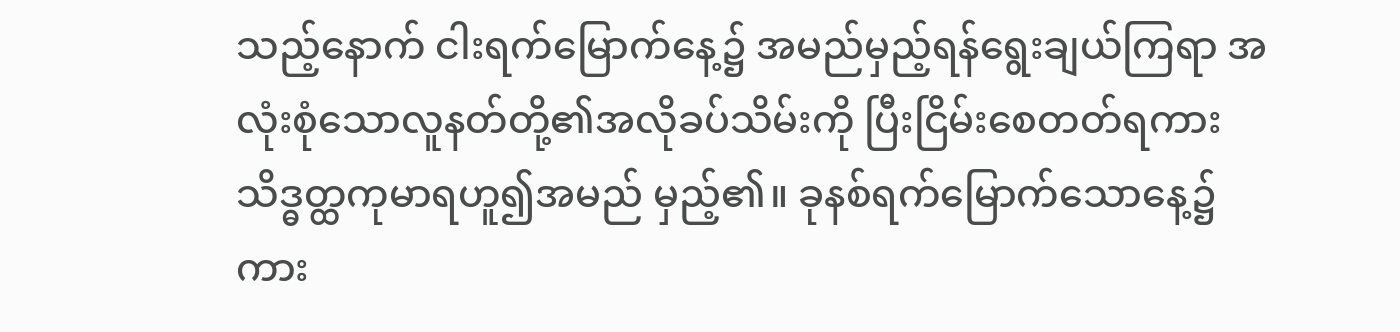သည့်နောက် ငါးရက်မြောက်နေ့၌ အမည်မှည့်ရန်ရွေးချယ်ကြရာ အလုံးစုံသောလူနတ်တို့၏အလိုခပ်သိမ်းကို ပြီးငြိမ်းစေတတ်ရကား သိဒ္ဓတ္ထကုမာရဟူ၍အမည် မှည့်၏။ ခုနစ်ရက်မြောက်သောနေ့၌ကား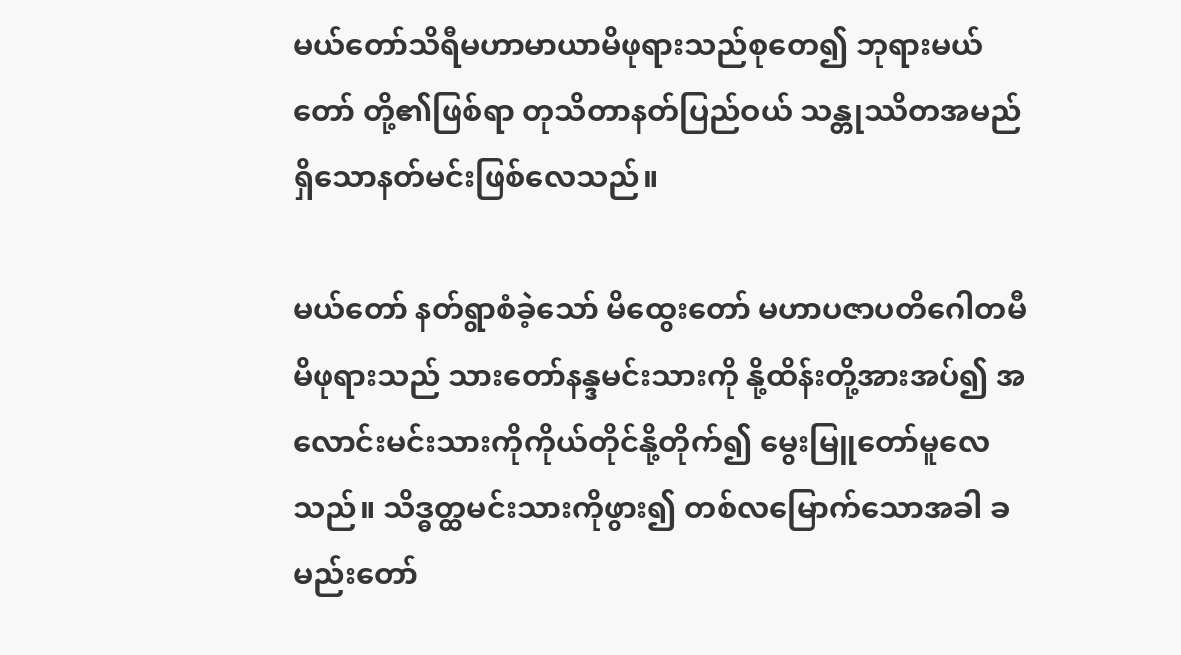မယ်တော်သိရီမဟာမာယာမိဖုရားသည်စုတေ၍ ဘုရားမယ်တော် တို့၏ဖြစ်ရာ တုသိတာနတ်ပြည်ဝယ် သန္တုဿိတအမည်ရှိသောနတ်မင်းဖြစ်လေသည်။

မယ်တော် နတ်ရွာစံခဲ့သော် မိထွေးတော် မဟာပဇာပတိဂေါတမီ မိဖုရားသည် သားတော်နန္ဒမင်းသားကို နို့ထိန်းတို့အားအပ်၍ အလောင်းမင်းသားကိုကိုယ်တိုင်နို့တိုက်၍ မွေးမြူတော်မူလေသည်။ သိဒ္ဓတ္ထမင်းသားကိုဖွား၍ တစ်လမြောက်သောအခါ ခမည်းတော်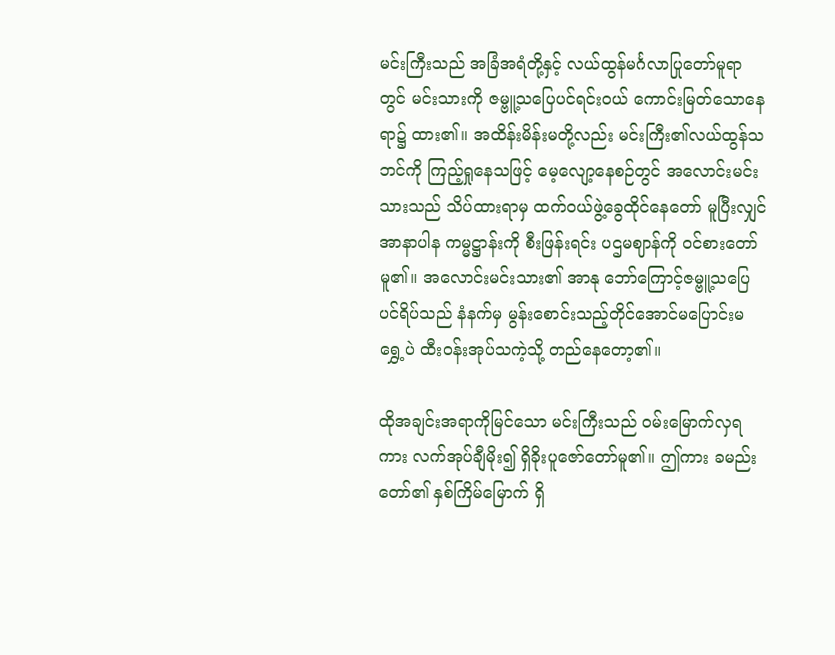မင်းကြီးသည် အခြံအရံတို့နှင့် လယ်ထွန်မင်္ဂလာပြုတော်မူရာတွင် မင်းသားကို ဇမ္ဗူ့သပြေပင်ရင်းဝယ် ကောင်းမြတ်သောနေရာ၌ ထား၏။ အထိန်းမိန်းမတို့လည်း မင်းကြီး၏လယ်ထွန်သဘင်ကို ကြည့်ရှုနေသဖြင့် မေ့လျော့နေစဉ်တွင် အလောင်းမင်းသားသည် သိပ်ထားရာမှ ထက်ဝယ်ဖွဲ့ခွေထိုင်နေတော် မူပြီးလျှင် အာနာပါန ကမ္မဋ္ဌာန်းကို စီးဖြန်းရင်း ပဌမဈာန်ကို ဝင်စားတော်မူ၏။ အလောင်းမင်းသား၏ အာနု ဘော်ကြောင့်ဇမ္ဗူ့သပြေပင်ရိပ်သည် နံနက်မှ မွန်းစောင်းသည့်တိုင်အောင်မပြောင်းမရွှေ့ပဲ ထီးဝန်းအုပ်သကဲ့သို့ တည်နေတော့၏။

ထိုအချင်းအရာကိုမြင်သော မင်းကြီးသည် ဝမ်းမြောက်လှရကား လက်အုပ်ချီမိုး၍ ရှိခိုးပူဇော်တော်မူ၏။ ဤကား ခမည်းတော်၏ နှစ်ကြိမ်မြောက် ရှိ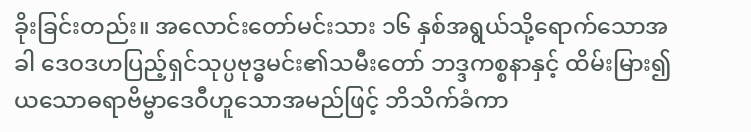ခိုးခြင်းတည်း။ အလောင်းတော်မင်းသား ၁၆ နှစ်အရွယ်သို့ရောက်သောအခါ ဒေဝဒဟပြည့်ရှင်သုပ္ပဗုဒ္ဓမင်း၏သမီးတော် ဘဒ္ဒကစ္စနာနှင့် ထိမ်းမြား၍ ယသောဓရာဗိမ္ဗာဒေဝီဟူသောအမည်ဖြင့် ဘိသိက်ခံကာ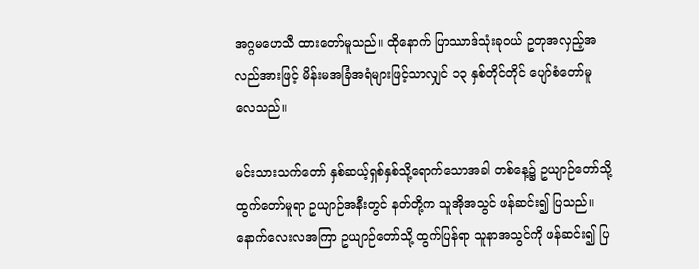အဂ္ဂမဟေသီ ထားတော်မူသည်။ ထိုနောက် ပြာဿာဒ်သုံးခုဝယ် ဥတုအလှည့်အလည်အားဖြင့် မိန်းမအခြံအရံများဖြင့်သာလျှင် ၁၃ နှစ်တိုင်တိုင် ပျော်စံတော်မူလေသည်။

မင်းသားသက်တော် နှစ်ဆယ့်ရှစ်နှစ်သို့ရောက်သောအခါ တစ်နေ့၌ ဥယျာဉ်တော်သို့ထွက်တော်မူရာ ဥယျာဉ်အနီးတွင် နတ်တို့က သူအိုအသွင် ဖန်ဆင်း၍ ပြသည်။ နောက်လေးလအကြာ ဥယျာဉ်တော်သို့ ထွက်ပြန်ရာ သူနာအသွင်ကို ဖန်ဆင်း၍ ပြ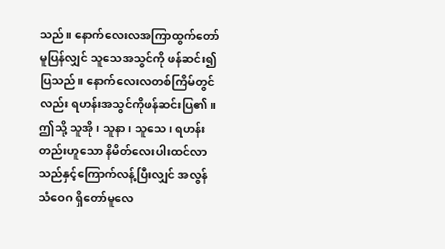သည်။ နောက်လေးလအကြာထွက်တော်မူပြန်လျှင် သူသေအသွင်ကို ဖန်ဆင်း၍ပြသည်။ နောက်လေးလတစ်ကြိမ်တွင်လည်း ရဟန်းအသွင်ကိုဖန်ဆင်းပြ၏။ ဤသို့ သူအို၊ သူနာ၊ သူသေ၊ ရဟန်းတည်းဟူသော နိမိတ်လေးပါးထင်လာသည်နှင့်ကြောက်လန့်ပြီးလျှင် အလွန်သံဝေဂ ရှိတော်မူလေ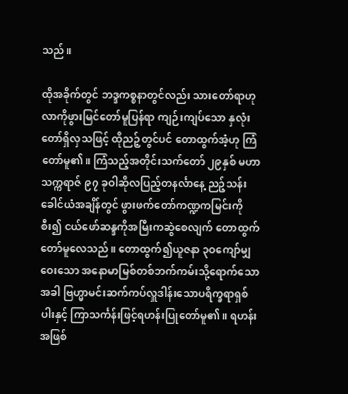သည်။

ထိုအခိုက်တွင် ဘဒ္ဒကစ္စနာတွင်လည်း သားတော်ရာဟုလာကိုဖွားမြင်တော်မူပြန်ရာ ကျဉ်းကျပ်သော နှလုံးတော်ရှိလှသဖြင့် ထိုညဉ့်တွင်ပင် တောထွက်အံ့ဟု ကြံတော်မူ၏။ ကြံသည့်အတိုင်းသက်တော် ၂၉နှစ် မဟာသက္ကရာဇ် ၉၇ ခုဝါဆိုလပြည့်တနင်္လာနေ့ ညဉ့်သန်းခေါင်ယံအချိန်တွင် ဖွားဖက်တော်ကဏ္ဍကမြင်းကို စီး၍ ငယ်ဖော်ဆန္ဒကိုအမြီးကဆွဲစေလျက် တောထွက်တော်မူလေသည်။ တောထွက်၍ယူဇနာ ၃ဝကျော်မျှဝေးသော အနောမာမြစ်တစ်ဘက်ကမ်းသို့ရောက်သောအခါ ဗြဟ္မာမင်းဆက်ကပ်လှူဒါန်းသောပရိက္ခရာရှစ်ပါးနှင့် ကြာသင်္ကန်းဖြင့်ရဟန်းပြုတော်မူ၏။ ရဟန်းအဖြစ်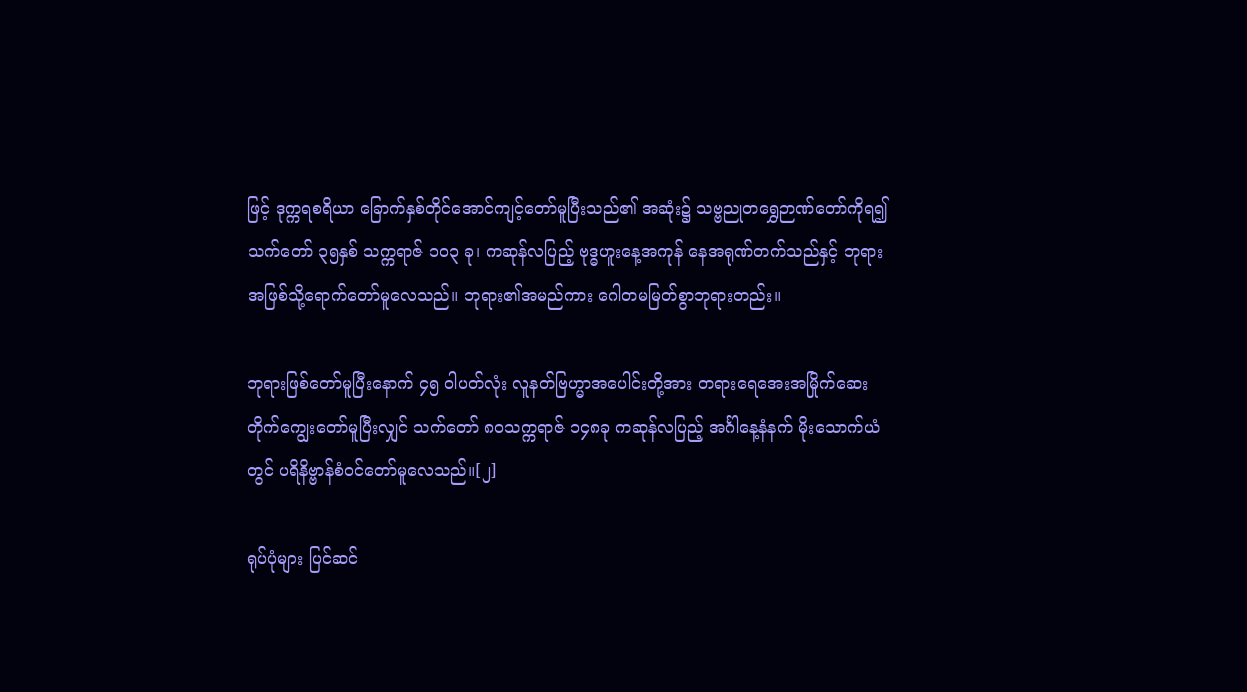ဖြင့် ဒုက္ကရစရိယာ ခြောက်နှစ်တိုင်အောင်ကျင့်တော်မူပြီးသည်၏ အဆုံး၌ သဗ္ဗညုတရွှေဉာဏ်တော်ကိုရ၍ သက်တော် ၃၅နှစ် သက္ကရာဇ် ၁ဝ၃ ခု၊ ကဆုန်လပြည့် ဗုဒ္ဓဟူးနေ့အကုန် နေအရုဏ်တက်သည်နှင့် ဘုရားအဖြစ်သို့ရောက်တော်မူလေသည်။ ဘုရား၏အမည်ကား ဂေါတမမြတ်စွာဘုရားတည်း။

ဘုရားဖြစ်တော်မူပြီးနောက် ၄၅ ဝါပတ်လုံး လူနတ်ဗြဟ္မာအပေါင်းတို့အား တရားရေအေးအမြိုက်ဆေး တိုက်ကျွေးတော်မူပြီးလျှင် သက်တော် ၈ဝသက္ကရာဇ် ၁၄၈ခု ကဆုန်လပြည့် အင်္ဂါနေ့နံနက် မိုးသောက်ယံတွင် ပရိနိဗ္ဗာန်စံဝင်တော်မူလေသည်။[၂]

ရုပ်ပုံများ ပြင်ဆင်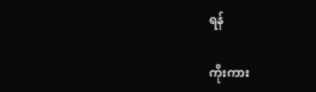ရန်

ကိုးကား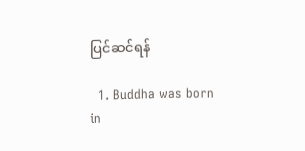ပြင်ဆင်ရန်

  1. Buddha was born in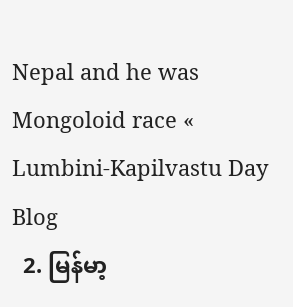Nepal and he was Mongoloid race « Lumbini-Kapilvastu Day Blog
  2. မြန်မာ့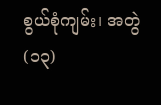စွယ်စုံကျမ်း၊ အတွဲ(၁၃)